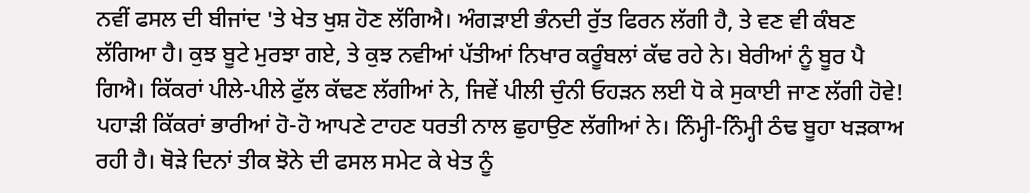ਨਵੀਂ ਫਸਲ ਦੀ ਬੀਜਾਂਦ 'ਤੇ ਖੇਤ ਖੁਸ਼ ਹੋਣ ਲੱਗਿਐ। ਅੰਗੜਾਈ ਭੰਨਦੀ ਰੁੱਤ ਫਿਰਨ ਲੱਗੀ ਹੈ, ਤੇ ਵਣ ਵੀ ਕੰਬਣ ਲੱਗਿਆ ਹੈ। ਕੁਝ ਬੂਟੇ ਮੁਰਝਾ ਗਏ, ਤੇ ਕੁਝ ਨਵੀਆਂ ਪੱਤੀਆਂ ਨਿਖਾਰ ਕਰੂੰਬਲਾਂ ਕੱਢ ਰਹੇ ਨੇ। ਬੇਰੀਆਂ ਨੂੰ ਬੂਰ ਪੈ ਗਿਐ। ਕਿੱਕਰਾਂ ਪੀਲੇ-ਪੀਲੇ ਫੁੱਲ ਕੱਢਣ ਲੱਗੀਆਂ ਨੇ, ਜਿਵੇਂ ਪੀਲੀ ਚੁੰਨੀ ਓਹੜਨ ਲਈ ਧੋ ਕੇ ਸੁਕਾਈ ਜਾਣ ਲੱਗੀ ਹੋਵੇ! ਪਹਾੜੀ ਕਿੱਕਰਾਂ ਭਾਰੀਆਂ ਹੋ-ਹੋ ਆਪਣੇ ਟਾਹਣ ਧਰਤੀ ਨਾਲ ਛੁਹਾਉਣ ਲੱਗੀਆਂ ਨੇ। ਨਿੰਮ੍ਹੀ-ਨਿੰਮ੍ਹੀ ਠੰਢ ਬੂਹਾ ਖੜਕਾਅ ਰਹੀ ਹੈ। ਥੋੜੇ ਦਿਨਾਂ ਤੀਕ ਝੋਨੇ ਦੀ ਫਸਲ ਸਮੇਟ ਕੇ ਖੇਤ ਨੂੰ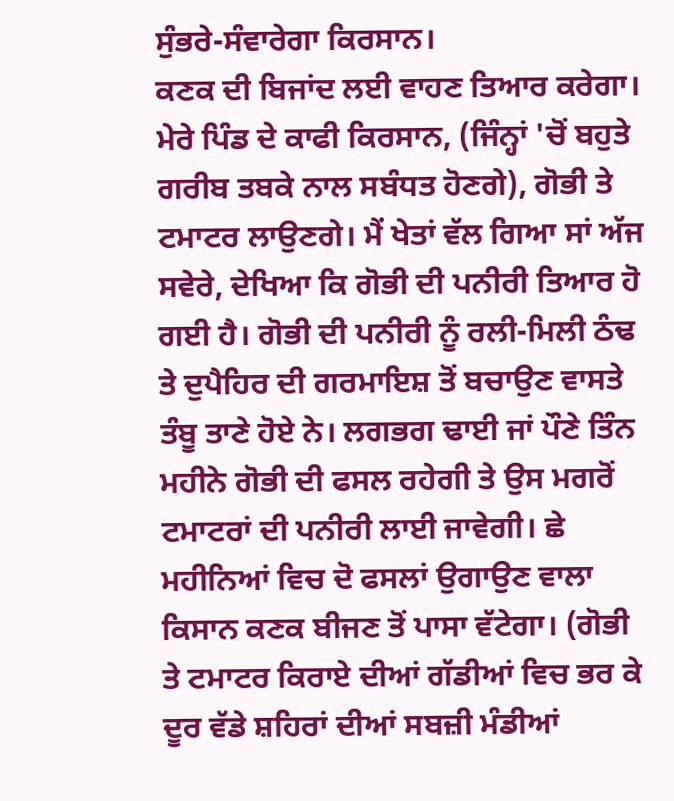ਸੁੰਭਰੇ-ਸੰਵਾਰੇਗਾ ਕਿਰਸਾਨ।
ਕਣਕ ਦੀ ਬਿਜਾਂਦ ਲਈ ਵਾਹਣ ਤਿਆਰ ਕਰੇਗਾ। ਮੇਰੇ ਪਿੰਡ ਦੇ ਕਾਫੀ ਕਿਰਸਾਨ, (ਜਿੰਨ੍ਹਾਂ 'ਚੋਂ ਬਹੁਤੇ ਗਰੀਬ ਤਬਕੇ ਨਾਲ ਸਬੰਧਤ ਹੋਣਗੇ), ਗੋਭੀ ਤੇ ਟਮਾਟਰ ਲਾਉਣਗੇ। ਮੈਂ ਖੇਤਾਂ ਵੱਲ ਗਿਆ ਸਾਂ ਅੱਜ ਸਵੇਰੇ, ਦੇਖਿਆ ਕਿ ਗੋਭੀ ਦੀ ਪਨੀਰੀ ਤਿਆਰ ਹੋ ਗਈ ਹੈ। ਗੋਭੀ ਦੀ ਪਨੀਰੀ ਨੂੰ ਰਲੀ-ਮਿਲੀ ਠੰਢ ਤੇ ਦੁਪੈਹਿਰ ਦੀ ਗਰਮਾਇਸ਼ ਤੋਂ ਬਚਾਉਣ ਵਾਸਤੇ ਤੰਬੂ ਤਾਣੇ ਹੋਏ ਨੇ। ਲਗਭਗ ਢਾਈ ਜਾਂ ਪੌਣੇ ਤਿੰਨ ਮਹੀਨੇ ਗੋਭੀ ਦੀ ਫਸਲ ਰਹੇਗੀ ਤੇ ਉਸ ਮਗਰੋਂ ਟਮਾਟਰਾਂ ਦੀ ਪਨੀਰੀ ਲਾਈ ਜਾਵੇਗੀ। ਛੇ ਮਹੀਨਿਆਂ ਵਿਚ ਦੋ ਫਸਲਾਂ ਉਗਾਉਣ ਵਾਲਾ ਕਿਸਾਨ ਕਣਕ ਬੀਜਣ ਤੋਂ ਪਾਸਾ ਵੱਟੇਗਾ। (ਗੋਭੀ ਤੇ ਟਮਾਟਰ ਕਿਰਾਏ ਦੀਆਂ ਗੱਡੀਆਂ ਵਿਚ ਭਰ ਕੇ ਦੂਰ ਵੱਡੇ ਸ਼ਹਿਰਾਂ ਦੀਆਂ ਸਬਜ਼ੀ ਮੰਡੀਆਂ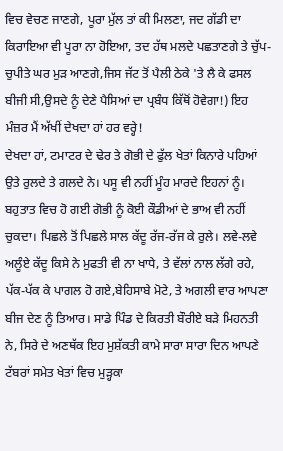ਵਿਚ ਵੇਚਣ ਜਾਣਗੇ, ਪੂਰਾ ਮੁੱਲ ਤਾਂ ਕੀ ਮਿਲਣਾ, ਜਦ ਗੱਡੀ ਦਾ ਕਿਰਾਇਆ ਵੀ ਪੂਰਾ ਨਾ ਹੋਇਆ, ਤਦ ਹੱਥ ਮਲਦੇ ਪਛਤਾਣਗੇ ਤੇ ਚੁੱਪ-ਚੁਪੀਤੇ ਘਰ ਮੁੜ ਆਣਗੇ,ਜਿਸ ਜੱਟ ਤੋਂ ਪੈਲੀ ਠੇਕੇ 'ਤੇ ਲੈ ਕੇ ਫਸਲ ਬੀਜੀ ਸੀ,ਉਸਦੇ ਨੂੰ ਦੇਣੇ ਪੈਸਿਆਂ ਦਾ ਪ੍ਰਬੰਧ ਕਿੱਥੋਂ ਹੋਵੇਗਾ!) ਇਹ ਮੰਜ਼ਰ ਮੈਂ ਅੱਖੀਂ ਦੇਖਦਾ ਹਾਂ ਹਰ ਵਰ੍ਹੇ!
ਦੇਖਦਾ ਹਾਂ, ਟਮਾਟਰ ਦੇ ਢੇਰ ਤੇ ਗੋਭੀ ਦੇ ਫੁੱਲ ਖੇਤਾਂ ਕਿਨਾਰੇ ਪਹਿਆਂ ਉਤੇ ਰੁਲਦੇ ਤੇ ਗਲਦੇ ਨੇ। ਪਸੂ ਵੀ ਨਹੀਂ ਮੂੰਹ ਮਾਰਦੇ ਇਹਨਾਂ ਨੂੰ। ਬਹੁਤਾਤ ਵਿਚ ਹੋ ਗਈ ਗੋਭੀ ਨੂੰ ਕੋਈ ਕੌਡੀਆਂ ਦੇ ਭਾਅ ਵੀ ਨਹੀਂ ਚੁਕਦਾ। ਪਿਛਲੇ ਤੋਂ ਪਿਛਲੇ ਸਾਲ ਕੱਦੂ ਰੱਜ-ਰੱਜ ਕੇ ਰੁਲੇ। ਲਵੇ-ਲਵੇ ਅਲੂੰਏ ਕੱਦੂ ਕਿਸੇ ਨੇ ਮੁਫਤੀ ਵੀ ਨਾ ਖਾਧੇ, ਤੇ ਵੱਲਾਂ ਨਾਲ ਲੱਗੇ ਰਹੇ, ਪੱਕ-ਪੱਕ ਕੇ ਪਾਗਲ ਹੋ ਗਏ,ਬੇਹਿਸਾਬੇ ਮੋਟੇ, ਤੇ ਅਗਲੀ ਵਾਰ ਆਪਣਾ ਬੀਜ ਦੇਣ ਨੂੰ ਤਿਆਰ। ਸਾਡੇ ਪਿੰਡ ਦੇ ਕਿਰਤੀ ਬੌਰੀਏ ਬੜੇ ਮਿਹਨਤੀ ਨੇ, ਸਿਰੇ ਦੇ ਅਣਥੱਕ ਇਹ ਮੁਸ਼ੱਕਤੀ ਕਾਮੇ ਸਾਰਾ ਸਾਰਾ ਦਿਨ ਆਪਣੇ ਟੱਬਰਾਂ ਸਮੇਤ ਖੇਤਾਂ ਵਿਚ ਮੁੜ੍ਹਕਾ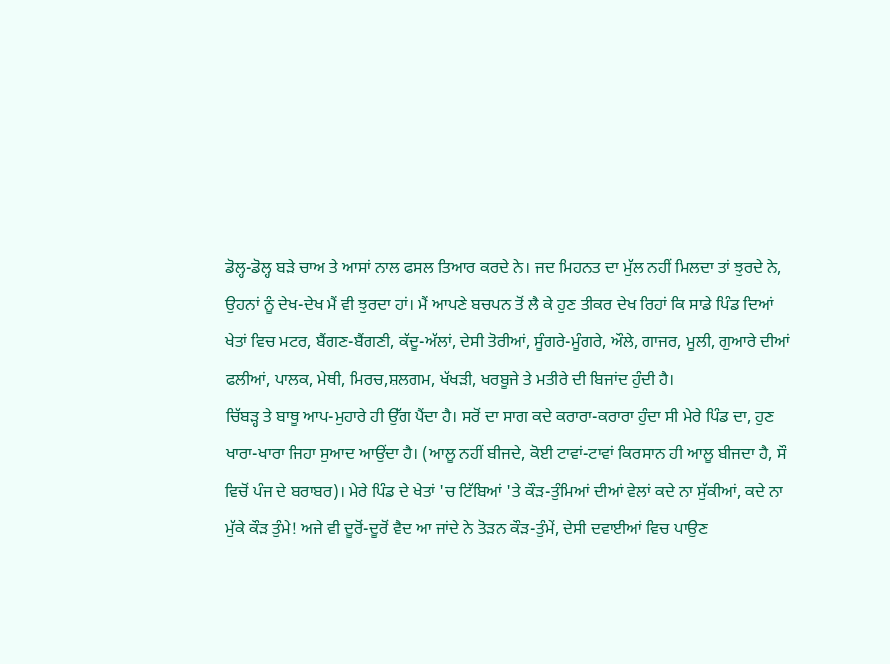ਡੋਲ੍ਹ-ਡੋਲ੍ਹ ਬੜੇ ਚਾਅ ਤੇ ਆਸਾਂ ਨਾਲ ਫਸਲ ਤਿਆਰ ਕਰਦੇ ਨੇ। ਜਦ ਮਿਹਨਤ ਦਾ ਮੁੱਲ ਨਹੀਂ ਮਿਲਦਾ ਤਾਂ ਝੁਰਦੇ ਨੇ, ਉਹਨਾਂ ਨੂੰ ਦੇਖ-ਦੇਖ ਮੈਂ ਵੀ ਝੁਰਦਾ ਹਾਂ। ਮੈਂ ਆਪਣੇ ਬਚਪਨ ਤੋਂ ਲੈ ਕੇ ਹੁਣ ਤੀਕਰ ਦੇਖ ਰਿਹਾਂ ਕਿ ਸਾਡੇ ਪਿੰਡ ਦਿਆਂ ਖੇਤਾਂ ਵਿਚ ਮਟਰ, ਬੈਂਗਣ-ਬੈਂਗਣੀ, ਕੱਦੂ-ਅੱਲਾਂ, ਦੇਸੀ ਤੋਰੀਆਂ, ਸੂੰਗਰੇ-ਮੂੰਗਰੇ, ਔਲੇ, ਗਾਜਰ, ਮੂਲੀ, ਗੁਆਰੇ ਦੀਆਂ ਫਲੀਆਂ, ਪਾਲਕ, ਮੇਥੀ, ਮਿਰਚ,ਸ਼ਲਗਮ, ਖੱਖੜੀ, ਖਰਬੂਜੇ ਤੇ ਮਤੀਰੇ ਦੀ ਬਿਜਾਂਦ ਹੁੰਦੀ ਹੈ।
ਚਿੱਬੜ੍ਹ ਤੇ ਬਾਥੂ ਆਪ-ਮੁਹਾਰੇ ਹੀ ਉੱਗ ਪੈਂਦਾ ਹੈ। ਸਰੋਂ ਦਾ ਸਾਗ ਕਦੇ ਕਰਾਰਾ-ਕਰਾਰਾ ਹੁੰਦਾ ਸੀ ਮੇਰੇ ਪਿੰਡ ਦਾ, ਹੁਣ ਖਾਰਾ-ਖਾਰਾ ਜਿਹਾ ਸੁਆਦ ਆਉਂਦਾ ਹੈ। (ਆਲੂ ਨਹੀਂ ਬੀਜਦੇ, ਕੋਈ ਟਾਵਾਂ-ਟਾਵਾਂ ਕਿਰਸਾਨ ਹੀ ਆਲੂ ਬੀਜਦਾ ਹੈ, ਸੌ ਵਿਚੋਂ ਪੰਜ ਦੇ ਬਰਾਬਰ)। ਮੇਰੇ ਪਿੰਡ ਦੇ ਖੇਤਾਂ 'ਚ ਟਿੱਬਿਆਂ 'ਤੇ ਕੌੜ-ਤੁੰਮਿਆਂ ਦੀਆਂ ਵੇਲਾਂ ਕਦੇ ਨਾ ਸੁੱਕੀਆਂ, ਕਦੇ ਨਾ ਮੁੱਕੇ ਕੌੜ ਤੁੰਮੇ! ਅਜੇ ਵੀ ਦੂਰੋਂ-ਦੂਰੋਂ ਵੈਦ ਆ ਜਾਂਦੇ ਨੇ ਤੋੜਨ ਕੌੜ-ਤੁੰਮੇਂ, ਦੇਸੀ ਦਵਾਈਆਂ ਵਿਚ ਪਾਉਣ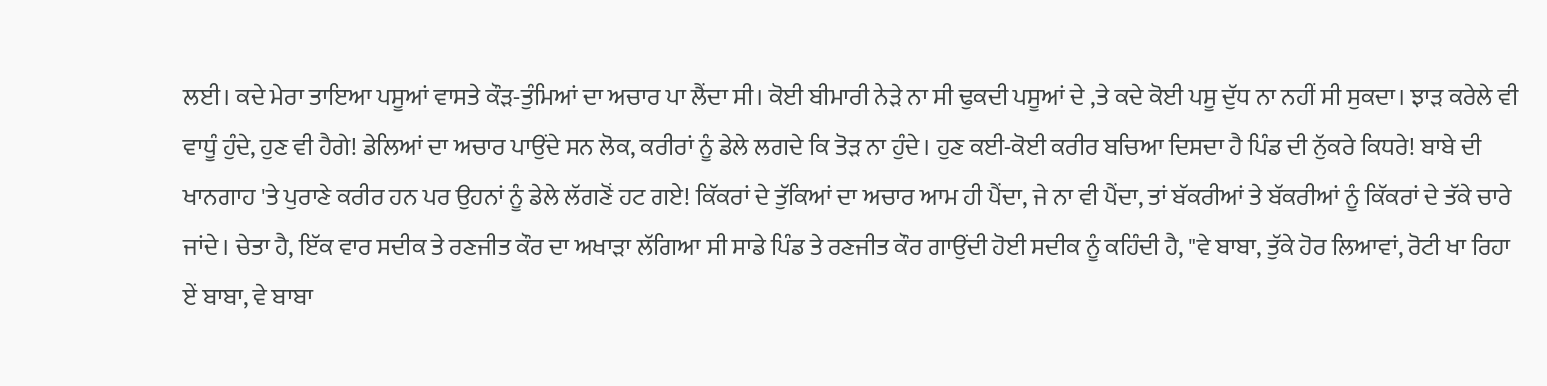ਲਈ। ਕਦੇ ਮੇਰਾ ਤਾਇਆ ਪਸੂਆਂ ਵਾਸਤੇ ਕੌੜ-ਤੁੰਮਿਆਂ ਦਾ ਅਚਾਰ ਪਾ ਲੈਂਦਾ ਸੀ। ਕੋਈ ਬੀਮਾਰੀ ਨੇੜੇ ਨਾ ਸੀ ਢੁਕਦੀ ਪਸੂਆਂ ਦੇ ,ਤੇ ਕਦੇ ਕੋਈ ਪਸੂ ਦੁੱਧ ਨਾ ਨਹੀਂ ਸੀ ਸੁਕਦਾ। ਝਾੜ ਕਰੇਲੇ ਵੀ ਵਾਧੂੰ ਹੁੰਦੇ, ਹੁਣ ਵੀ ਹੈਗੇ! ਡੇਲਿਆਂ ਦਾ ਅਚਾਰ ਪਾਉਂਦੇ ਸਨ ਲੋਕ, ਕਰੀਰਾਂ ਨੂੰ ਡੇਲੇ ਲਗਦੇ ਕਿ ਤੋੜ ਨਾ ਹੁੰਦੇ। ਹੁਣ ਕਈ-ਕੋਈ ਕਰੀਰ ਬਚਿਆ ਦਿਸਦਾ ਹੈ ਪਿੰਡ ਦੀ ਨੁੱਕਰੇ ਕਿਧਰੇ! ਬਾਬੇ ਦੀ ਖਾਨਗਾਹ 'ਤੇ ਪੁਰਾਣੇ ਕਰੀਰ ਹਨ ਪਰ ਉਹਨਾਂ ਨੂੰ ਡੇਲੇ ਲੱਗਣੋਂ ਹਟ ਗਏ! ਕਿੱਕਰਾਂ ਦੇ ਤੁੱਕਿਆਂ ਦਾ ਅਚਾਰ ਆਮ ਹੀ ਪੈਂਦਾ, ਜੇ ਨਾ ਵੀ ਪੈਂਦਾ, ਤਾਂ ਬੱਕਰੀਆਂ ਤੇ ਬੱਕਰੀਆਂ ਨੂੰ ਕਿੱਕਰਾਂ ਦੇ ਤੱਕੇ ਚਾਰੇ ਜਾਂਦੇ। ਚੇਤਾ ਹੈ, ਇੱਕ ਵਾਰ ਸਦੀਕ ਤੇ ਰਣਜੀਤ ਕੌਰ ਦਾ ਅਖਾੜਾ ਲੱਗਿਆ ਸੀ ਸਾਡੇ ਪਿੰਡ ਤੇ ਰਣਜੀਤ ਕੌਰ ਗਾਉਂਦੀ ਹੋਈ ਸਦੀਕ ਨੂੰ ਕਹਿੰਦੀ ਹੈ, "ਵੇ ਬਾਬਾ, ਤੁੱਕੇ ਹੋਰ ਲਿਆਵਾਂ, ਰੋਟੀ ਖਾ ਰਿਹਾ ਏਂ ਬਾਬਾ, ਵੇ ਬਾਬਾ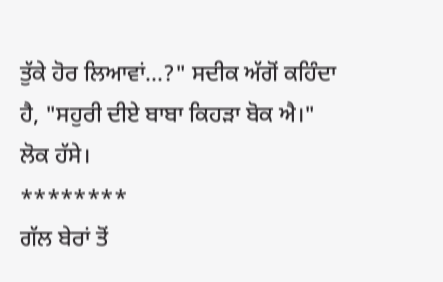ਤੁੱਕੇ ਹੋਰ ਲਿਆਵਾਂ...?" ਸਦੀਕ ਅੱਗੋਂ ਕਹਿੰਦਾ ਹੈ, "ਸਹੁਰੀ ਦੀਏ ਬਾਬਾ ਕਿਹੜਾ ਬੋਕ ਐ।" ਲੋਕ ਹੱਸੇ।
********
ਗੱਲ ਬੇਰਾਂ ਤੋਂ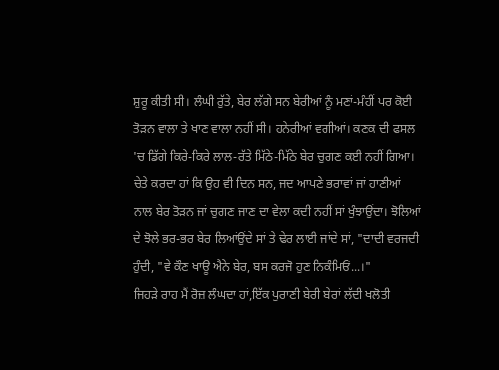ਸ਼ੁਰੂ ਕੀਤੀ ਸੀ। ਲੰਘੀ ਰੁੱਤੇ, ਬੇਰ ਲੱਗੇ ਸਨ ਬੇਰੀਆਂ ਨੂੰ ਮਣਾਂ-ਮੰਹੀਂ ਪਰ ਕੋਈ ਤੋੜਨ ਵਾਲਾ ਤੇ ਖਾਣ ਵਾਲਾ ਨਹੀਂ ਸੀ। ਹਨੇਰੀਆਂ ਵਗੀਆਂ। ਕਣਕ ਦੀ ਫਸਲ 'ਚ ਡਿੱਗੇ ਕਿਰੇ-ਕਿਰੇ ਲਾਲ-ਰੱਤੇ ਮਿੱਠੇ-ਮਿੱਠੇ ਬੇਰ ਚੁਗਣ ਕਈ ਨਹੀਂ ਗਿਆ। ਚੇਤੇ ਕਰਦਾ ਹਾਂ ਕਿ ਉਹ ਵੀ ਦਿਨ ਸਨ, ਜਦ ਆਪਣੇ ਭਰਾਵਾਂ ਜਾਂ ਹਾਣੀਆਂ ਨਾਲ ਬੇਰ ਤੋੜਨ ਜਾਂ ਚੁਗਣ ਜਾਣ ਦਾ ਵੇਲਾ ਕਦੀ ਨਹੀਂ ਸਾਂ ਖੁੰਝਾਉਂਦਾ। ਝੋਲਿਆਂ ਦੇ ਝੋਲੇ ਭਰ-ਭਰ ਬੇਰ ਲਿਆਂਉਂਦੇ ਸਾਂ ਤੇ ਢੇਰ ਲਾਈ ਜਾਂਦੇ ਸਾਂ, "ਦਾਦੀ ਵਰਜਦੀ ਹੁੰਦੀ, "ਵੇ ਕੌਣ ਖਾਊ ਐਨੇ ਬੇਰ, ਬਸ ਕਰਜੋ ਹੁਣ ਨਿਕੰਮਿਓਂ...।"
ਜਿਹੜੇ ਰਾਹ ਮੈਂ ਰੋਜ਼ ਲੰਘਦਾ ਹਾਂ,ਇੱਕ ਪੁਰਾਣੀ ਬੇਰੀ ਬੇਰਾਂ ਲੱਦੀ ਖਲੋਤੀ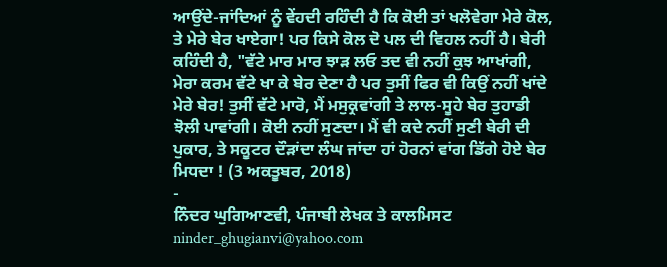ਆਉਂਦੇ-ਜਾਂਦਿਆਂ ਨੂੰ ਵੇਂਹਦੀ ਰਹਿੰਦੀ ਹੈ ਕਿ ਕੋਈ ਤਾਂ ਖਲੋਵੇਗਾ ਮੇਰੇ ਕੋਲ, ਤੇ ਮੇਰੇ ਬੇਰ ਖਾਏਗਾ! ਪਰ ਕਿਸੇ ਕੋਲ ਦੋ ਪਲ ਦੀ ਵਿਹਲ ਨਹੀਂ ਹੈ। ਬੇਰੀ ਕਹਿੰਦੀ ਹੈ, "ਵੱਟੇ ਮਾਰ ਮਾਰ ਝਾੜ ਲਓ ਤਦ ਵੀ ਨਹੀਂ ਕੁਝ ਆਖਾਂਗੀ, ਮੇਰਾ ਕਰਮ ਵੱਟੇ ਖਾ ਕੇ ਬੇਰ ਦੇਣਾ ਹੈ ਪਰ ਤੁਸੀਂ ਫਿਰ ਵੀ ਕਿਉਂ ਨਹੀਂ ਖਾਂਦੇ ਮੇਰੇ ਬੇਰ! ਤੁਸੀਂ ਵੱਟੇ ਮਾਰੋ, ਮੈਂ ਮਸੁਕ੍ਰਵਾਂਗੀ ਤੇ ਲਾਲ-ਸੂਹੇ ਬੇਰ ਤੁਹਾਡੀ ਝੋਲੀ ਪਾਵਾਂਗੀ। ਕੋਈ ਨਹੀਂ ਸੁਣਦਾ। ਮੈਂ ਵੀ ਕਦੇ ਨਹੀਂ ਸੁਣੀ ਬੇਰੀ ਦੀ ਪੁਕਾਰ, ਤੇ ਸਕੂਟਰ ਦੌੜਾਂਦਾ ਲੰਘ ਜਾਂਦਾ ਹਾਂ ਹੋਰਨਾਂ ਵਾਂਗ ਡਿੱਗੇ ਹੋਏ ਬੇਰ ਮਿਧਦਾ ! (3 ਅਕਤੂਬਰ, 2018)
-
ਨਿੰਦਰ ਘੁਗਿਆਣਵੀ, ਪੰਜਾਬੀ ਲੇਖਕ ਤੇ ਕਾਲਮਿਸਟ
ninder_ghugianvi@yahoo.com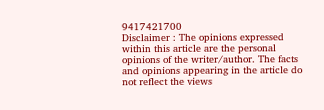9417421700
Disclaimer : The opinions expressed within this article are the personal opinions of the writer/author. The facts and opinions appearing in the article do not reflect the views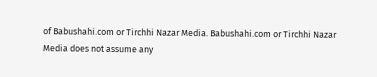of Babushahi.com or Tirchhi Nazar Media. Babushahi.com or Tirchhi Nazar Media does not assume any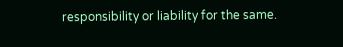responsibility or liability for the same.